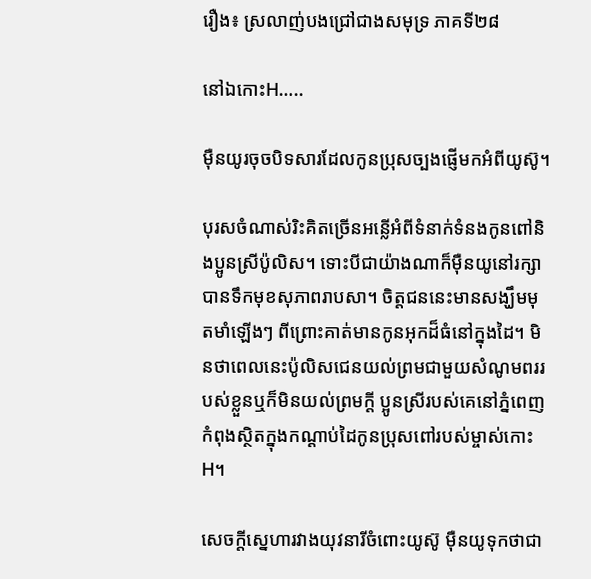រឿង៖ ស្រលាញ់បងជ្រៅជាងសមុទ្រ ភាគទី២៨

នៅឯកោះH…..

ម៉ឺនយូរចុចបិទសារដែលកូនប្រុសច្បងផ្ញើមកអំពីយូស៊ូ។

បុរសចំណាស់រិះគិតច្រើនអន្លើអំពីទំនាក់ទំនងកូនពៅនិងប្អូនស្រីប៉ូលិស។ ទោះបីជាយ៉ាងណាក៏ម៉ឺនយូនៅរក្សាបានទឹកមុខសុភាពរាបសា។ ចិត្តជននេះមានសង្ឃឹមមុតមាំឡើងៗ ពីព្រោះគាត់មានកូនអុកដ៏ធំនៅក្នុងដៃ។ មិនថាពេលនេះប៉ូលិសជេនយល់ព្រមជាមួយសំណូមពររបស់ខ្លួនឬក៏មិនយល់ព្រមក្តី ប្អូនស្រីរបស់គេនៅភ្នំពេញកំពុងស្ថិតក្នុងកណ្ដាប់ដៃកូនប្រុសពៅរបស់ម្ចាស់កោះH។

សេចក្ដីស្នេហារវាងយុវនារីចំពោះយូស៊ូ ម៉ឺនយូទុកថាជា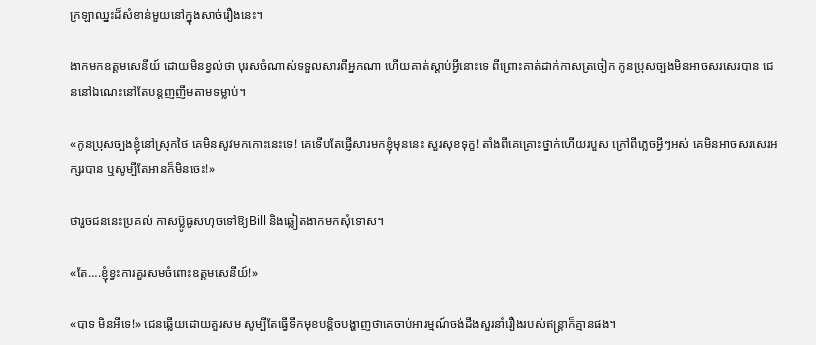ក្រឡាឈ្នះដ៏សំខាន់មួយនៅក្នុងសាច់រឿងនេះ។

ងាកមកឧត្តមសេនីយ៍ ដោយមិនខ្វល់ថា បុរសចំណាស់ទទួលសារពីអ្នកណា ហើយគាត់ស្ដាប់អ្វីនោះទេ ពីព្រោះគាត់ដាក់កាសត្រចៀក កូនប្រុសច្បងមិនអាចសរសេរបាន ជេននៅឯណេះនៅតែបន្តញញឹមតាមទម្លាប់។

«កូនប្រុសច្បងខ្ញុំនៅស្រុកថៃ គេមិនសូវមកកោះនេះទេ! គេទើបតែផ្ញើសារមកខ្ញុំមុននេះ សួរសុខទុក្ខ! តាំងពីគេគ្រោះថ្នាក់ហើយរបួស ក្រៅពីភ្លេចអ្វីៗអស់ គេមិនអាចសរសេរអក្សរបាន ឬសូម្បីតែអានក៏មិនចេះ!»

ថារួចជននេះប្រគល់ កាសប្ល៊ូធូសហុចទៅឱ្យBill និងឆ្លៀតងាកមកសុំទោស។

«តែ….ខ្ញុំខ្វះការគួរសមចំពោះឧត្តមសេនីយ៍!»

«បាទ មិនអីទេ!» ជេនឆ្លើយដោយគួរសម សូម្បីតែធ្វើទឹកមុខបន្តិចបង្ហាញថាគេចាប់អារម្មណ៍ចង់ដឹងសួរនាំរឿងរបស់ឥន្ត្រាក៏គ្មានផង។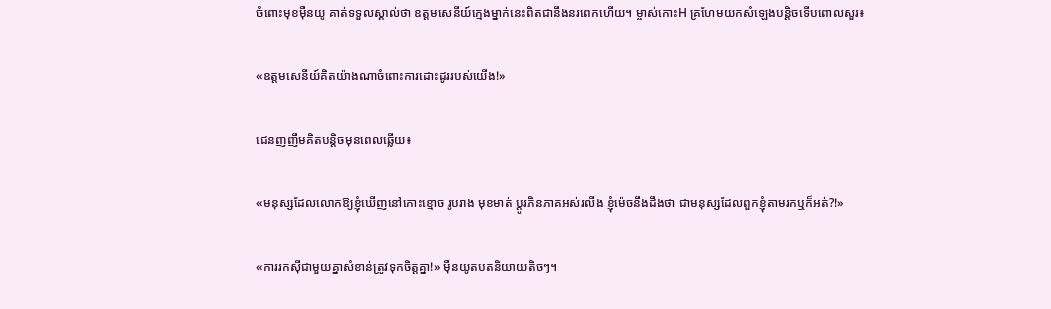ចំពោះមុខម៉ឺនយូ គាត់ទទួលស្គាល់ថា ឧត្តមសេនីយ៍ក្មេងម្នាក់នេះពិតជានឹងនរពេកហើយ។ ម្ចាស់កោះH គ្រហែមយកសំឡេងបន្តិចទើបពោលសួរ៖

«ឧត្តមសេនីយ៍គិតយ៉ាងណាចំពោះការដោះដូររបស់យើង!»

ជេនញញឹមគិតបន្តិចមុនពេលឆ្លើយ៖

«មនុស្សដែលលោកឱ្យខ្ញុំឃើញនៅកោះខ្មោច រូបរាង មុខមាត់ ប្តូរភិនភាគអស់រលីង ខ្ញុំម៉េចនឹងដឹងថា ជាមនុស្សដែលពួកខ្ញុំតាមរកឬក៏អត់?!»

«ការរកស៊ីជាមួយគ្នាសំខាន់ត្រូវទុកចិត្តគ្នា!» ម៉ឺនយូតបតនិយាយតិចៗ។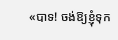«បាទ! ចង់ឱ្យខ្ញុំទុក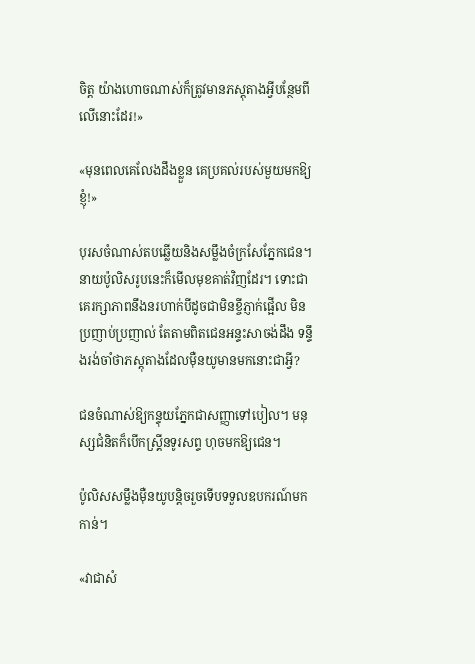ចិត្ត យ៉ាងហោចណាស់ក៏ត្រូវមានភស្តុតាងអ្វីបន្ថែមពីលើនោះដែរ!»

«មុនពេលគេលែងដឹងខ្លួន គេប្រគល់របស់មួយមកឱ្យខ្ញុំ!»

បុរសចំណាស់តបឆ្លើយនិងសម្លឹងចំក្រសែភ្នែកជេន។ នាយប៉ូលិសរូបនេះក៏មើលមុខគាត់វិញដែរ។ ទោះជាគេរក្សាភាពនឹងនរហាក់បីដូចជាមិនខ្ចីភ្ញាក់ផ្អើល មិនប្រញាប់ប្រញាល់ តែតាមពិតជេនអន្ទះសាចង់ដឹង ទន្ទឹងរង់ចាំថាភស្តុតាងដែលម៉ឺនយូមានមកនោះជាអ្វី?

ជនចំណាស់ឱ្យកន្ទុយភ្នែកជាសញ្ញាទៅបៀល។ មនុស្សជំនិតក៏បើកស្គ្រីនទូរសព្ទ ហុចមកឱ្យជេន។

ប៉ូលិសសម្លឹងម៉ឺនយូបន្តិចរួចទើបទទួលឧបករណ៍មកកាន់។

«វាជាសំ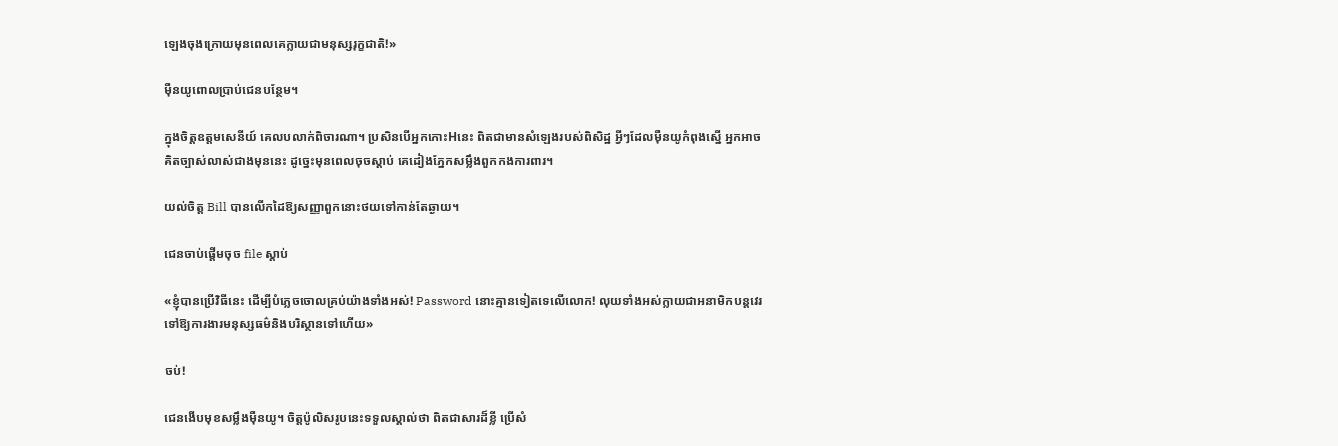ឡេងចុងក្រោយមុនពេលគេក្លាយជាមនុស្សរុក្ខជាតិ!»

ម៉ឺនយូពោលប្រាប់ជេនបន្ថែម។

ក្នុងចិត្តឧត្តមសេនីយ៍ គេលបលាក់ពិចារណា។ ប្រសិនបើអ្នកកោះHនេះ ពិតជាមានសំឡេងរបស់ពិសិដ្ឋ អ្វីៗដែលម៉ឺនយូកំពុងស្នើ អ្នកអាចគិតច្បាស់លាស់ជាងមុននេះ ដូច្នេះមុនពេលចុចស្តាប់ គេដៀងភ្នែកសម្លឹងពួកកងការពារ។

យល់ចិត្ត Bill បានលើកដៃឱ្យសញ្ញាពួកនោះថយទៅកាន់តែឆ្ងាយ។

ជេនចាប់ផ្តើមចុច file ស្ដាប់

«ខ្ញុំបានប្រើវិធីនេះ ដើម្បីបំភ្លេចចោលគ្រប់យ៉ាងទាំងអស់! Password នោះគ្មានទៀតទេលើលោក! លុយទាំងអស់ក្លាយជាអនាមិកបន្តវេរទៅឱ្យការងារមនុស្សធម៌និងបរិស្ថានទៅហើយ»

ចប់!

ជេនងើបមុខសម្លឹងម៉ឺនយូ។ ចិត្តប៉ូលិសរូបនេះទទួលស្គាល់ថា ពិតជាសារដ៏ខ្លី ប្រើសំ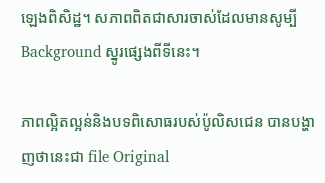ឡេងពិសិដ្ឋ។ សភាពពិតជាសារចាស់ដែលមានសូម្បី Background ស្នូរផ្សេងពីទីនេះ។

ភាពល្អិតល្អន់និងបទពិសោធរបស់ប៉ូលិសជេន បានបង្ហាញថានេះជា file Original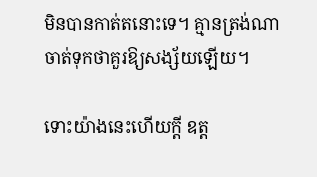មិនបានកាត់តនោះទេ។ គ្មានត្រង់ណាចាត់ទុកថាគួរឱ្យសង្ស័យឡើយ។

ទោះយ៉ាងនេះហើយក្តី ឧត្ត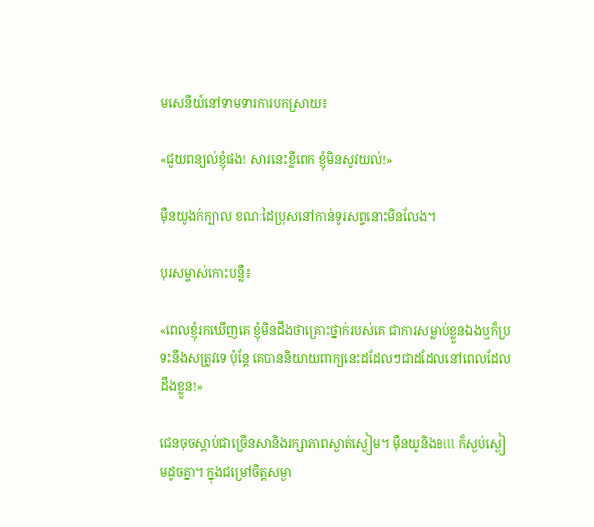មសេនីយ៍នៅទាមទារការបកស្រាយ៖

«ជួយពន្យល់ខ្ញុំផង! សារនេះខ្លីពេក ខ្ញុំមិនសូវយល់!»

ម៉ឺនយូងក់ក្បាល ខណៈដៃប្រុសនៅកាន់ទូរសព្ទនោះមិនលែង។

បុរសម្ចាស់កោះបន្លឺ៖

«ពេលខ្ញុំរកឃើញគេ ខ្ញុំមិនដឹងថាគ្រោះថ្នាក់របស់គេ ជាការសម្លាប់ខ្លួនឯងឬក៏ប្រទះនឹងសត្រូវទេ ប៉ុន្តែ គេបាននិយាយពាក្យនេះដដែលៗជាដដែលនៅពេលដែលដឹងខ្លួន!»

ជេនចុចស្តាប់ជាច្រើនសានិងរក្សាភាពស្ងាត់ស្ងៀម។ ម៉ឺនយូនិងBill ក៏ស្ងប់ស្ងៀមដូចគ្នា។ ក្នុងជម្រៅចិត្តសម្ងា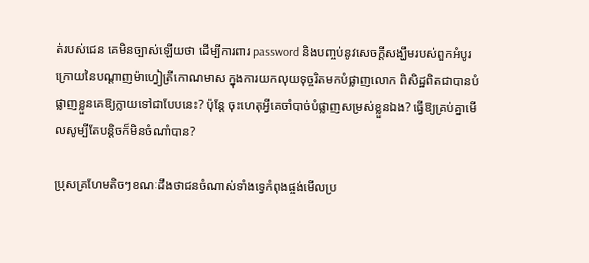ត់របស់ជេន គេមិនច្បាស់ឡើយថា ដើម្បីការពារ password និងបញ្ចប់នូវសេចក្ដីសង្ឃឹមរបស់ពួកអំបូរក្រោយនៃបណ្តាញម៉ាហ្វៀត្រីកោណមាស ក្នុងការយកលុយទុច្ចរិតមកបំផ្លាញលោក ពិសិដ្ឋពិតជាបានបំផ្លាញខ្លួនគេឱ្យក្លាយទៅជាបែបនេះ? ប៉ុន្តែ ចុះហេតុអី្វគេចាំបាច់បំផ្លាញសម្រស់ខ្លួនឯង? ធ្វើឱ្យគ្រប់គ្នាមើលសូម្បីតែបន្តិចក៏មិនចំណាំបាន?

ប្រុសគ្រហែមតិចៗខណៈដឹងថាជនចំណាស់ទាំងទ្វេកំពុងផ្ចង់មើលប្រ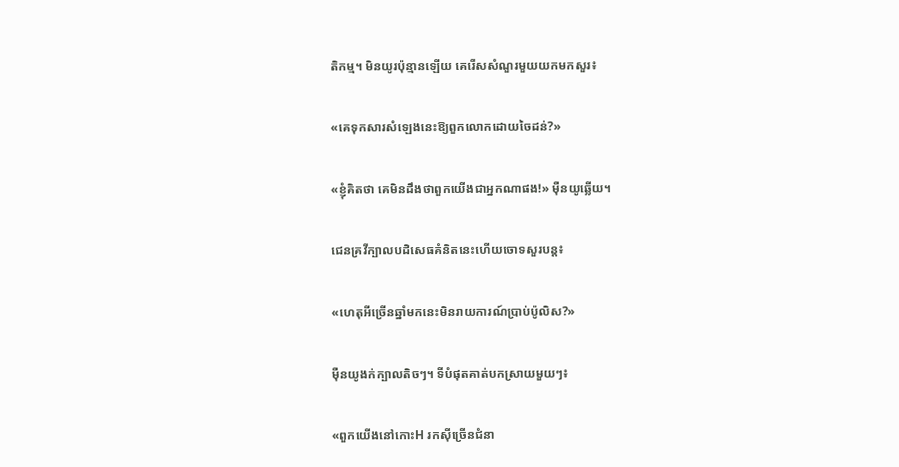តិកម្ម។ មិនយូរប៉ុន្មានឡើយ គេរើសសំណួរមួយយកមកសួរ៖

«គេទុកសារសំឡេងនេះឱ្យពួកលោកដោយចៃដន់?»

«ខ្ញុំគិតថា គេមិនដឹងថាពួកយើងជាអ្នកណាផង!» ម៉ឺនយូឆ្លើយ។

ជេនគ្រវីក្បាលបដិសេធគំនិតនេះហើយចោទសួរបន្ត៖

«ហេតុអីច្រើនឆ្នាំមកនេះមិនរាយការណ៍ប្រាប់ប៉ូលិស?»

ម៉ឺនយូងក់ក្បាលតិចៗ។ ទីបំផុតគាត់បកស្រាយមួយៗ៖

«ពួកយើងនៅកោះH រកស៊ីច្រើនជំនា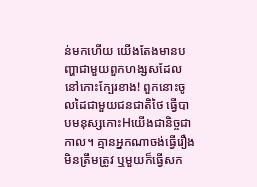ន់មកហើយ យើងតែងមានបញ្ហាជាមួយពួកហង្សសដែលនៅកោះក្បែរខាង! ពួកនោះចូលដៃជាមួយជនជាតិថៃ ធ្វើបាបមនុស្សកោះHយើងជានិច្ចជាកាល។ គ្មានអ្នកណាចង់ធ្វើរឿងមិនត្រឹមត្រូវ ឬមួយក៏ធ្វើសក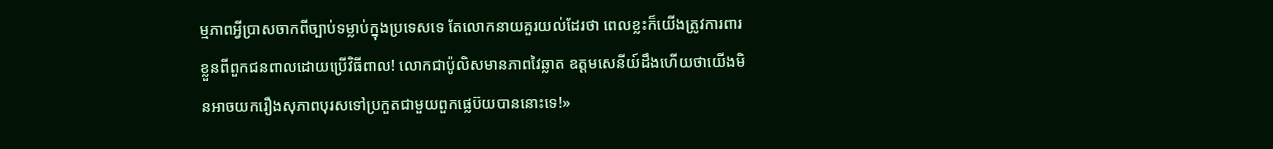ម្មភាពអ្វីប្រាសចាកពីច្បាប់ទម្លាប់ក្នុងប្រទេសទេ តែលោកនាយគួរយល់ដែរថា ពេលខ្លះក៏យើងត្រូវការពារខ្លួនពីពួកជនពាលដោយប្រើវិធីពាល! លោកជាប៉ូលិសមានភាពវៃឆ្លាត ឧត្តមសេនីយ៍ដឹងហើយថាយើងមិនអាចយករឿងសុភាពបុរសទៅប្រកួតជាមួយពួកផ្លេប៊យបាននោះទេ!»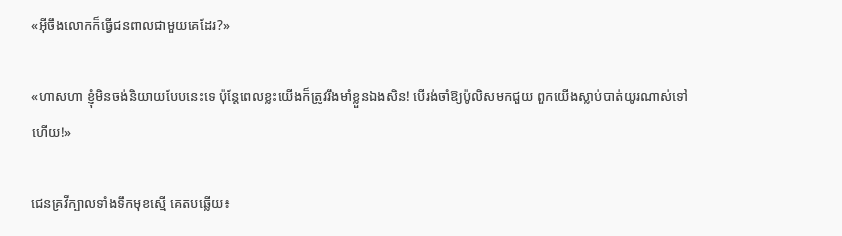«អ៊ីចឹងលោកក៏ធ្វើជនពាលជាមួយគេដែរ?»

«ហាសហា ខ្ញុំមិនចង់និយាយបែបនេះទេ ប៉ុន្តែពេលខ្លះយើងក៏ត្រូវរឹងមាំខ្លួនឯងសិន! បើរង់ចាំឱ្យប៉ូលិសមកជួយ ពួកយើងស្លាប់បាត់យូរណាស់ទៅហើយ!»

ជេនគ្រវីក្បាលទាំងទឹកមុខស្មើ គេតបឆ្លើយ៖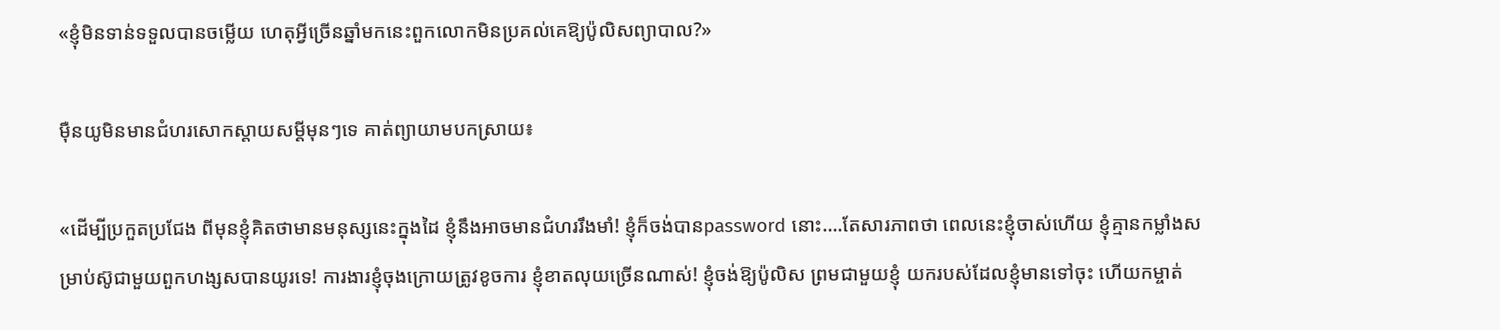«ខ្ញុំមិនទាន់ទទួលបានចម្លើយ ហេតុអ្វីច្រើនឆ្នាំមកនេះពួកលោកមិនប្រគល់គេឱ្យប៉ូលិសព្យាបាល?»

ម៉ឺនយូមិនមានជំហរសោកស្តាយសម្តីមុនៗទេ គាត់ព្យាយាមបកស្រាយ៖

«ដើម្បីប្រកួតប្រជែង ពីមុនខ្ញុំគិតថាមានមនុស្សនេះក្នុងដៃ ខ្ញុំនឹងអាចមានជំហររឹងមាំ! ខ្ញុំក៏ចង់បានpassword នោះ….តែសារភាពថា ពេលនេះខ្ញុំចាស់ហើយ ខ្ញុំគ្មានកម្លាំងសម្រាប់ស៊ូជាមួយពួកហង្សសបានយូរទេ! ការងារខ្ញុំចុងក្រោយត្រូវខូចការ ខ្ញុំខាតលុយច្រើនណាស់! ខ្ញុំចង់ឱ្យប៉ូលិស ព្រមជាមួយខ្ញុំ យករបស់ដែលខ្ញុំមានទៅចុះ ហើយកម្ចាត់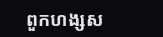ពួកហង្សស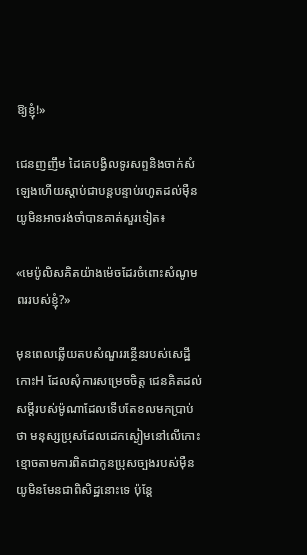ឱ្យខ្ញុំ!»

ជេនញញឹម ដៃគេបង្វិលទូរសព្ទនិងចាក់សំឡេងហើយស្ដាប់ជាបន្តបន្ទាប់រហូតដល់ម៉ឺនយូមិនអាចរង់ចាំបានគាត់សួរទៀត៖

«មេប៉ូលិសគិតយ៉ាងម៉េចដែរចំពោះសំណូមពររបស់ខ្ញុំ?»

មុនពេលឆ្លើយតបសំណួររន្ថើនរបស់សេដ្ឋីកោះH ដែលសុំការសម្រេចចិត្ត ជេនគិតដល់សម្តីរបស់ម៉ូណាដែលទើបតែខលមកប្រាប់ថា មនុស្សប្រុសដែលដេកស្ងៀមនៅលើកោះខ្មោចតាមការពិតជាកូនប្រុសច្បងរបស់ម៉ឺនយូមិនមែនជាពិសិដ្ឋនោះទេ ប៉ុន្តែ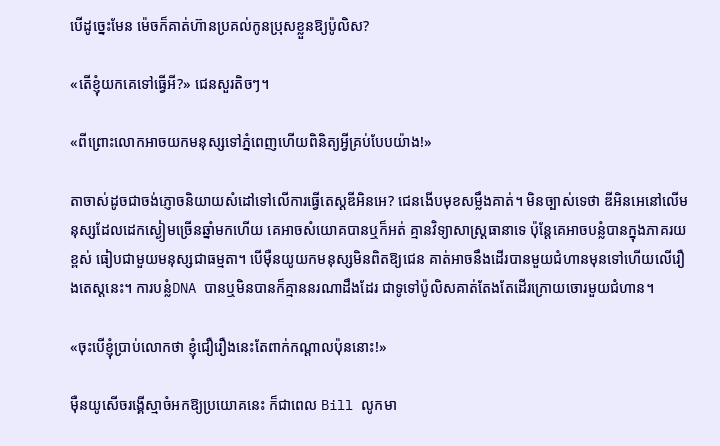បើដូច្នេះមែន ម៉េចក៏គាត់ហ៊ានប្រគល់កូនប្រុសខ្លួនឱ្យប៉ូលិស?

«តើខ្ញុំយកគេទៅធ្វើអី?» ជេនសួរតិចៗ។

«ពីព្រោះលោកអាចយកមនុស្សទៅភ្នំពេញហើយពិនិត្យអ្វីគ្រប់បែបយ៉ាង!»

តាចាស់ដូចជាចង់ភ្ញោចនិយាយសំដៅទៅលើការធ្វើតេស្តឌីអិនអេ? ជេនងើបមុខសម្លឹងគាត់។ មិនច្បាស់ទេថា ឌីអិនអេនៅលើមនុស្សដែលដេកស្ងៀមច្រើនឆ្នាំមកហើយ គេអាចសំយោគបានឬក៏អត់ គ្មានវិទ្យាសាស្ត្រធានាទេ ប៉ុន្តែគេអាចបន្លំបានក្នុងភាគរយខ្ពស់ ធៀបជាមួយមនុស្សជាធម្មតា។ បើម៉ឺនយូយកមនុស្សមិនពិតឱ្យជេន គាត់អាចនឹងដើរបានមួយជំហានមុនទៅហើយលើរឿងតេស្តនេះ។ ការបន្លំDNA បានឬមិនបានក៏គ្មាននរណាដឹងដែរ ជាទូទៅប៉ូលិសគាត់តែងតែដើរក្រោយចោរមួយជំហាន។

«ចុះបើខ្ញុំប្រាប់លោកថា ខ្ញុំជឿរឿងនេះតែពាក់កណ្តាលប៉ុននោះ!»

ម៉ឺនយូសើចរង្គើស្មាចំអកឱ្យប្រយោគនេះ ក៏ជាពេល Bill លូកមា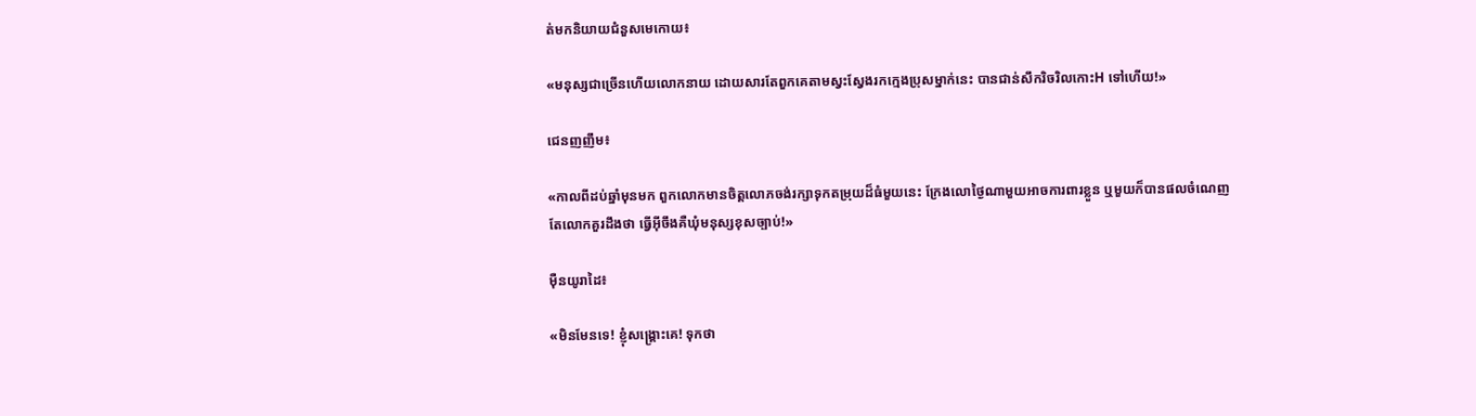ត់មកនិយាយជំនួសមេកោយ៖

«មនុស្សជាច្រើនហើយលោកនាយ ដោយសារតែពួកគេតាមស្វះស្វែងរកក្មេងប្រុសម្នាក់នេះ បានជាន់សឹករិចរិលកោះH ទៅហើយ!»

ជេនញញឹម៖

«កាលពីដប់ឆ្នាំមុនមក ពួកលោកមានចិត្តលោភចង់រក្សាទុកតម្រុយដ៏ធំមួយនេះ ក្រែងលោថ្ងៃណាមួយអាចការពារខ្លួន ឬមួយក៏បានផលចំណេញ តែលោកគួរដឹងថា ធ្វើអ៊ីចឹងគឺឃុំមនុស្សខុសច្បាប់!»

ម៉ឺនយូរាដៃ៖

«មិនមែនទេ! ខ្ញុំសង្គ្រោះគេ! ទុកថា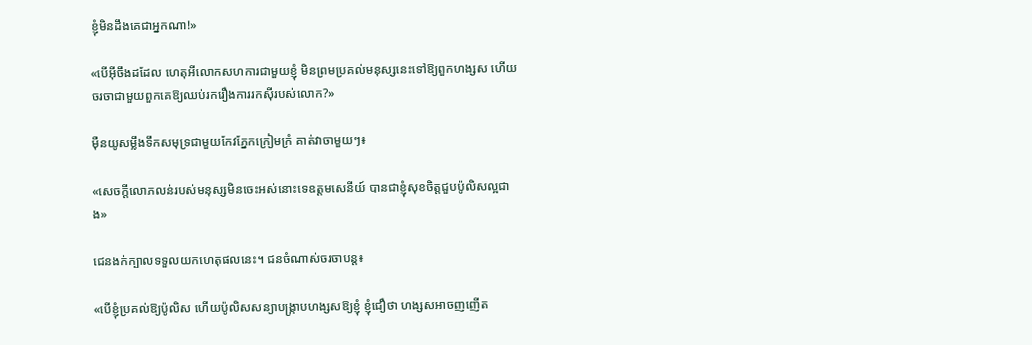ខ្ញុំមិនដឹងគេជាអ្នកណា!»

«បើអ៊ីចឹងដដែល ហេតុអីលោកសហការជាមួយខ្ញុំ មិនព្រមប្រគល់មនុស្សនេះទៅឱ្យពួកហង្សស ហើយចរចាជាមួយពួកគេឱ្យឈប់រករឿងការរកស៊ីរបស់លោក?»

ម៉ឺនយូសម្លឹងទឹកសមុទ្រជាមួយកែវភ្នែកក្រៀមក្រំ គាត់វាចាមួយៗ៖

«សេចក្ដីលោភលន់របស់មនុស្សមិនចេះអស់នោះទេឧត្តមសេនីយ៍ បានជាខ្ញុំសុខចិត្តជួបប៉ូលិសល្អជាង»

ជេនងក់ក្បាលទទួលយកហេតុផលនេះ។ ជនចំណាស់ចរចាបន្ត៖

«បើខ្ញុំប្រគល់ឱ្យប៉ូលិស ហើយប៉ូលិសសន្យាបង្ក្រាបហង្សសឱ្យខ្ញុំ ខ្ញុំជឿថា ហង្សសអាចញញើត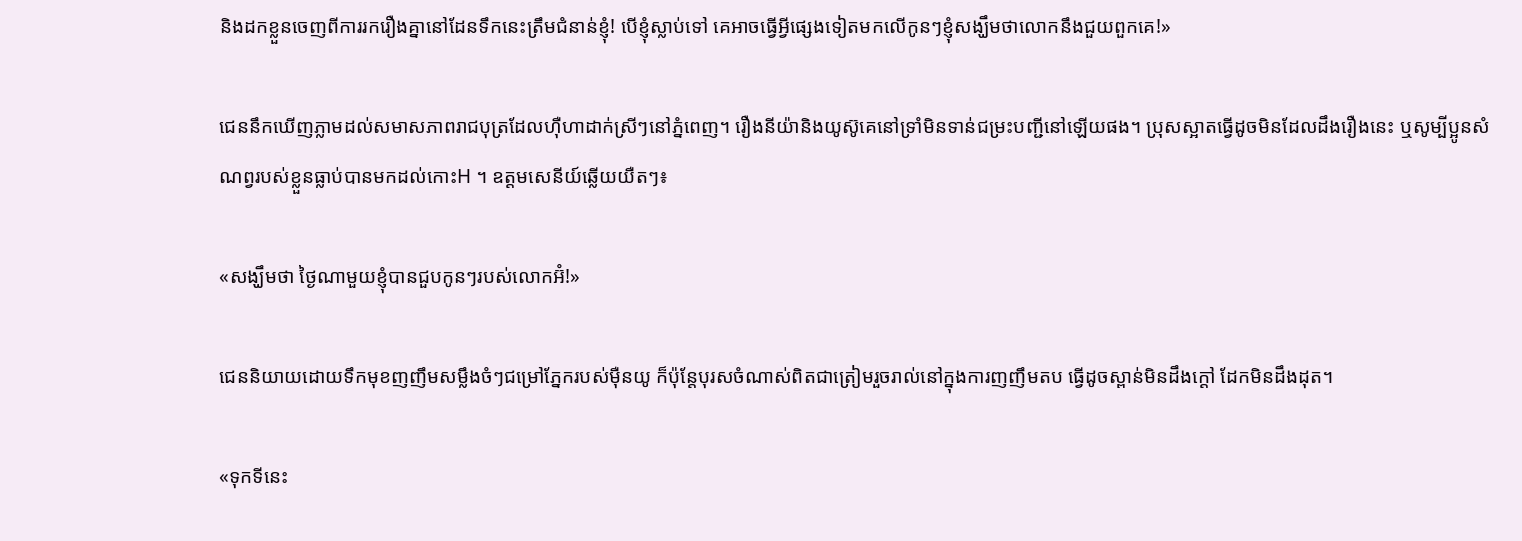និងដកខ្លួនចេញពីការរករឿងគ្នានៅដែនទឹកនេះត្រឹមជំនាន់ខ្ញុំ! បើខ្ញុំស្លាប់ទៅ គេអាចធ្វើអ្វីផ្សេងទៀតមកលើកូនៗខ្ញុំសង្ឃឹមថាលោកនឹងជួយពួកគេ!»

ជេននឹកឃើញភ្លាមដល់សមាសភាពរាជបុត្រដែលហ៊ឺហាដាក់ស្រីៗនៅភ្នំពេញ។ រឿងនីយ៉ានិងយូស៊ូគេនៅទ្រាំមិនទាន់ជម្រះបញ្ជីនៅឡើយផង។ ប្រុសស្អាតធ្វើដូចមិនដែលដឹងរឿងនេះ ឬសូម្បីប្អូនសំណព្វរបស់ខ្លួនធ្លាប់បានមកដល់កោះH ។ ឧត្តមសេនីយ៍ឆ្លើយយឺតៗ៖

«សង្ឃឹមថា ថ្ងៃណាមួយខ្ញុំបានជួបកូនៗរបស់លោកអ៊ំ!»

ជេននិយាយដោយទឹកមុខញញឹមសម្លឹងចំៗជម្រៅភ្នែករបស់ម៉ឺនយូ ក៏ប៉ុន្តែបុរសចំណាស់ពិតជាត្រៀមរួចរាល់នៅក្នុងការញញឹមតប ធ្វើដូចស្ពាន់មិនដឹងក្ដៅ ដែកមិនដឹងដុត។

«ទុកទីនេះ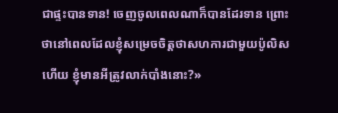ជាផ្ទះបានទាន! ចេញចូលពេលណាក៏បានដែរទាន ព្រោះថានៅពេលដែលខ្ញុំសម្រេចចិត្តថាសហការជាមួយប៉ូលិសហើយ ខ្ញុំមានអីត្រូវលាក់បាំងនោះ?»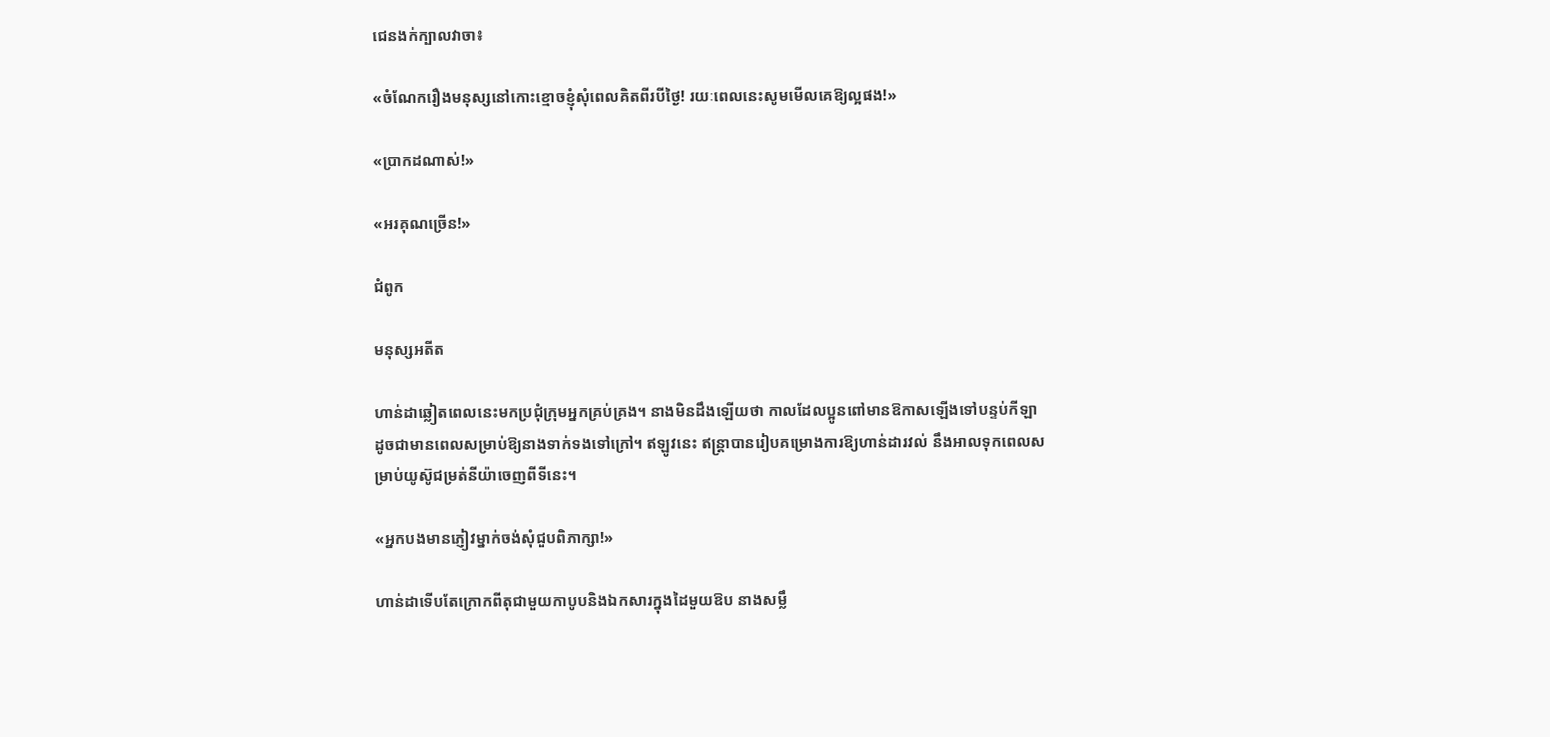ជេនងក់ក្បាលវាចា៖

«ចំណែករឿងមនុស្សនៅកោះខ្មោចខ្ញុំសុំពេលគិតពីរបីថ្ងៃ! រយៈពេលនេះសូមមើលគេឱ្យល្អផង!»

«ប្រាកដណាស់!»

«អរគុណច្រើន!»

ជំពូក

មនុស្សអតីត

ហាន់ដាឆ្លៀតពេលនេះមកប្រជុំក្រុមអ្នកគ្រប់គ្រង។ នាងមិនដឹងឡើយថា កាលដែលប្អូនពៅមានឱកាសឡើងទៅបន្ទប់កីឡា ដូចជាមានពេលសម្រាប់ឱ្យនាងទាក់ទងទៅក្រៅ។ ឥឡូវនេះ ឥន្ត្រាបានរៀបគម្រោងការឱ្យហាន់ដារវល់ នឹងអាលទុកពេលសម្រាប់យូស៊ូជម្រត់នីយ៉ាចេញពីទីនេះ។

«អ្នកបងមានភ្ញៀវម្នាក់ចង់សុំជួបពិភាក្សា!»

ហាន់ដាទើបតែក្រោកពីតុជាមួយកាបូបនិងឯកសារក្នុងដៃមួយឱប នាងសម្លឹ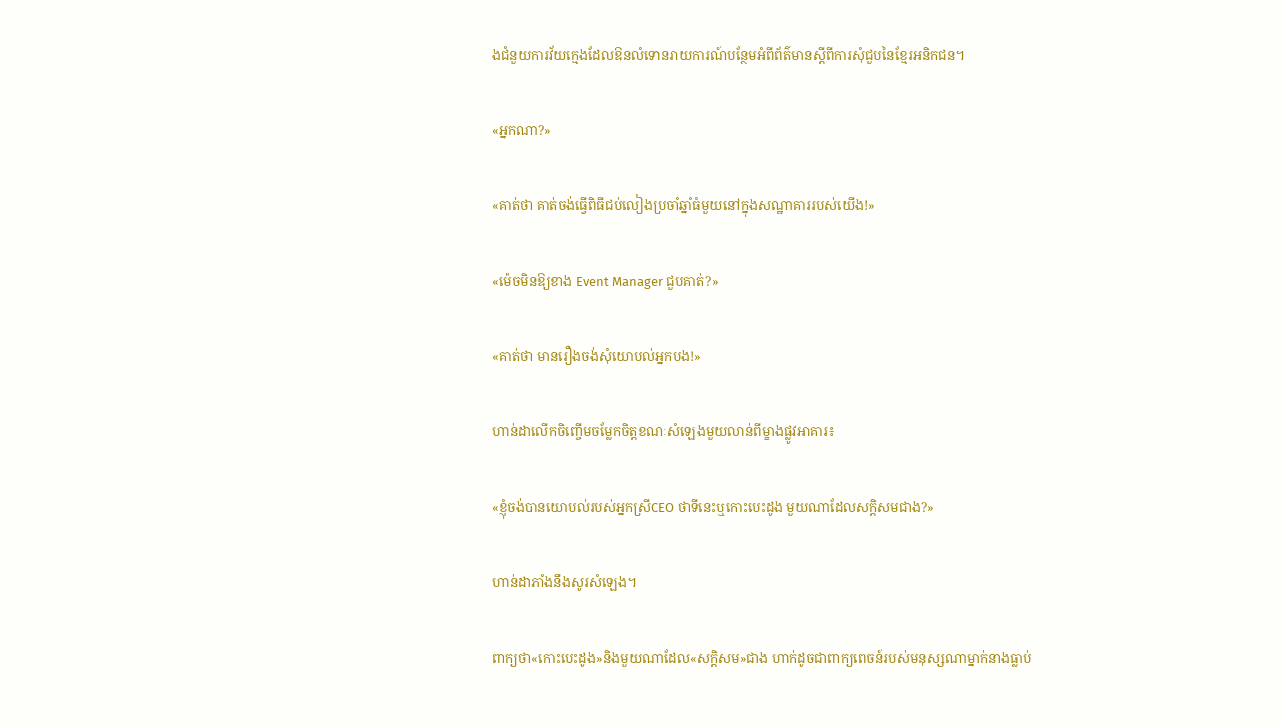ងជំនួយការវ័យក្មេងដែលឱនលំទោនរាយការណ៍បន្ថែមអំពីព័ត៌មានស្ដីពីការសុំជួបនៃខ្មែរអនិកជន។

«អ្នកណា?»

«គាត់ថា គាត់ចង់ធ្វើពិធីជប់លៀងប្រចាំឆ្នាំធំមួយនៅក្នុងសណ្ឋាគាររបស់យើង!»

«ម៉េចមិនឱ្យខាង Event Manager ជួបគាត់?»

«គាត់ថា មានរឿងចង់សុំយោបល់អ្នកបង!»

ហាន់ដាលើកចិញ្ចើមចម្លែកចិត្តខណៈសំឡេងមួយលាន់ពីម្ខាងផ្លូវអាគារ៖

«ខ្ញុំចង់បានយោបល់របស់អ្នកស្រីCEO ថាទីនេះឬកោះបេះដូង មួយណាដែលសក្ដិសមជាង?»

ហាន់ដាភាំងនឹងសូរសំឡេង។

ពាក្យថា«កោះបេះដូង»និងមួយណាដែល«សក្ដិសម»ជាង ហាក់ដូចជាពាក្យពេចន៍របស់មនុស្សណាម្នាក់នាងធ្លាប់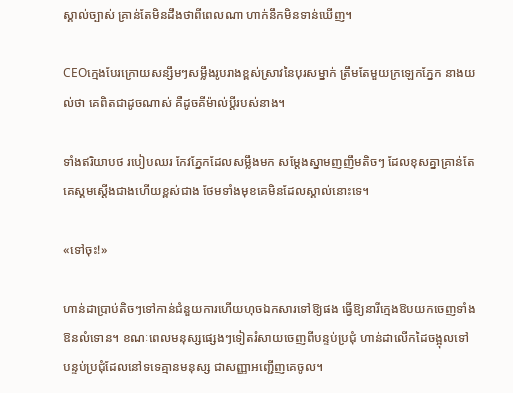ស្គាល់ច្បាស់ គ្រាន់តែមិនដឹងថាពីពេលណា ហាក់នឹកមិនទាន់ឃើញ។

CEOក្មេងបែរក្រោយសន្សឹមៗសម្លឹងរូបរាងខ្ពស់ស្រាវនៃបុរសម្នាក់ ត្រឹមតែមួយក្រឡេកភ្នែក នាងយល់ថា គេពិតជាដូចណាស់ គឺដូចគីម៉ាល់ប្តីរបស់នាង។

ទាំងឥរិយាបថ របៀបឈរ កែវភ្នែកដែលសម្លឹងមក សម្ដែងស្នាមញញឹមតិចៗ ដែលខុសគ្នាគ្រាន់តែគេស្គមស្ដើងជាងហើយខ្ពស់ជាង ថែមទាំងមុខគេមិនដែលស្គាល់នោះទេ។

«ទៅចុះ!»

ហាន់ដាប្រាប់តិចៗទៅកាន់ជំនួយការហើយហុចឯកសារទៅឱ្យផង ធ្វើឱ្យនារីក្មេងឱបយកចេញទាំងឱនលំទោន។ ខណៈពេលមនុស្សផ្សេងៗទៀតរំសាយចេញពីបន្ទប់ប្រជុំ ហាន់ដាលើកដៃចង្អុលទៅបន្ទប់ប្រជុំដែលនៅទទេគ្មានមនុស្ស ជាសញ្ញាអញ្ជើញគេចូល។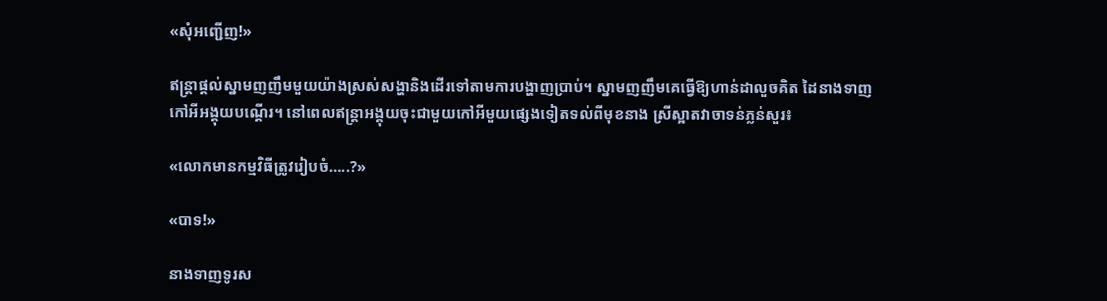«សុំអញ្ជើញ!»

ឥន្ត្រាផ្តល់ស្នាមញញឹមមួយយ៉ាងស្រស់សង្ហានិងដើរទៅតាមការបង្ហាញប្រាប់។ ស្នាមញញឹមគេធ្វើឱ្យហាន់ដាលួចគិត ដៃនាងទាញកៅអីអង្គុយបណ្តើរ។ នៅពេលឥន្ត្រាអង្គុយចុះជាមួយកៅអីមួយផ្សេងទៀតទល់ពីមុខនាង ស្រីស្អាតវាចាទន់ភ្លន់សួរ៖

«លោកមានកម្មវិធីត្រូវរៀបចំ…..?»

«បាទ!»

នាងទាញទូរស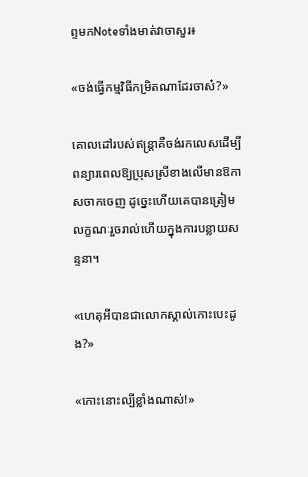ព្ទមកNoteទាំងមាត់វាចាសួរ៖

«ចង់ធ្វើកម្មវិធីកម្រិតណាដែរចាស៎?»

គោលដៅរបស់ឥន្ត្រាគឺចង់រកលេសដើម្បីពន្យារពេលឱ្យប្រុសស្រីខាងលើមានឱកាសចាកចេញ ដូច្នេះហើយគេបានត្រៀមលក្ខណៈរួចរាល់ហើយក្នុងការបន្លាយសន្ទនា។

«ហេតុអីបានជាលោកស្គាល់កោះបេះដូង?»

«កោះនោះល្បីខ្លាំងណាស់!»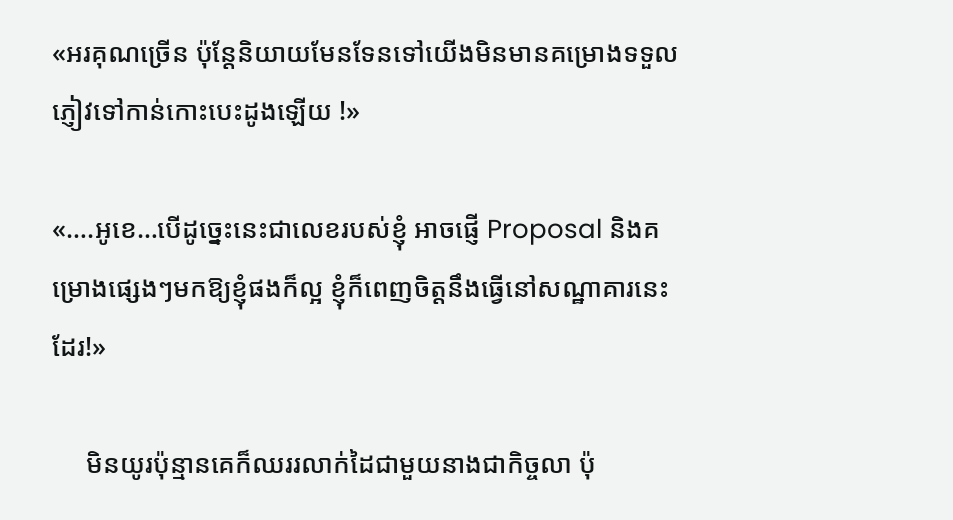«អរគុណច្រើន ប៉ុន្តែនិយាយមែនទែនទៅយើងមិនមានគម្រោងទទួលភ្ញៀវទៅកាន់កោះបេះដូងឡើយ !»

«….អូខេ…បើដូច្នេះនេះជាលេខរបស់ខ្ញុំ អាចផ្ញើ Proposal និងគម្រោងផ្សេងៗមកឱ្យខ្ញុំផងក៏ល្អ ខ្ញុំក៏ពេញចិត្តនឹងធ្វើនៅសណ្ឋាគារនេះដែរ!»

     មិនយូរប៉ុន្មានគេក៏ឈររលាក់ដៃជាមួយនាងជាកិច្ចលា ប៉ុ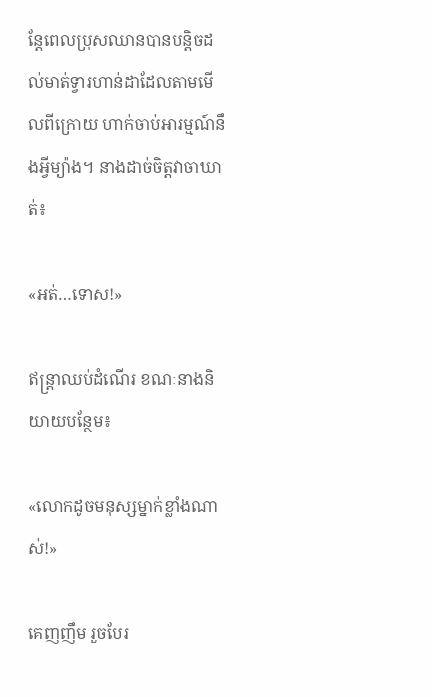ន្តែពេលប្រុសឈានបានបន្តិចដល់មាត់ទ្វារហាន់ដាដែលតាមមើលពីក្រោយ ហាក់ចាប់អារម្មណ៍នឹងអ្វីម្យ៉ាង។ នាងដាច់ចិត្តវាចាឃាត់៖

«អត់…ទោស!»

ឥន្ត្រាឈប់ដំណើរ ខណៈនាងនិយាយបន្ថែម៖

«លោកដូចមនុស្សម្នាក់ខ្លាំងណាស់!»

គេញញឹម រួចបែរ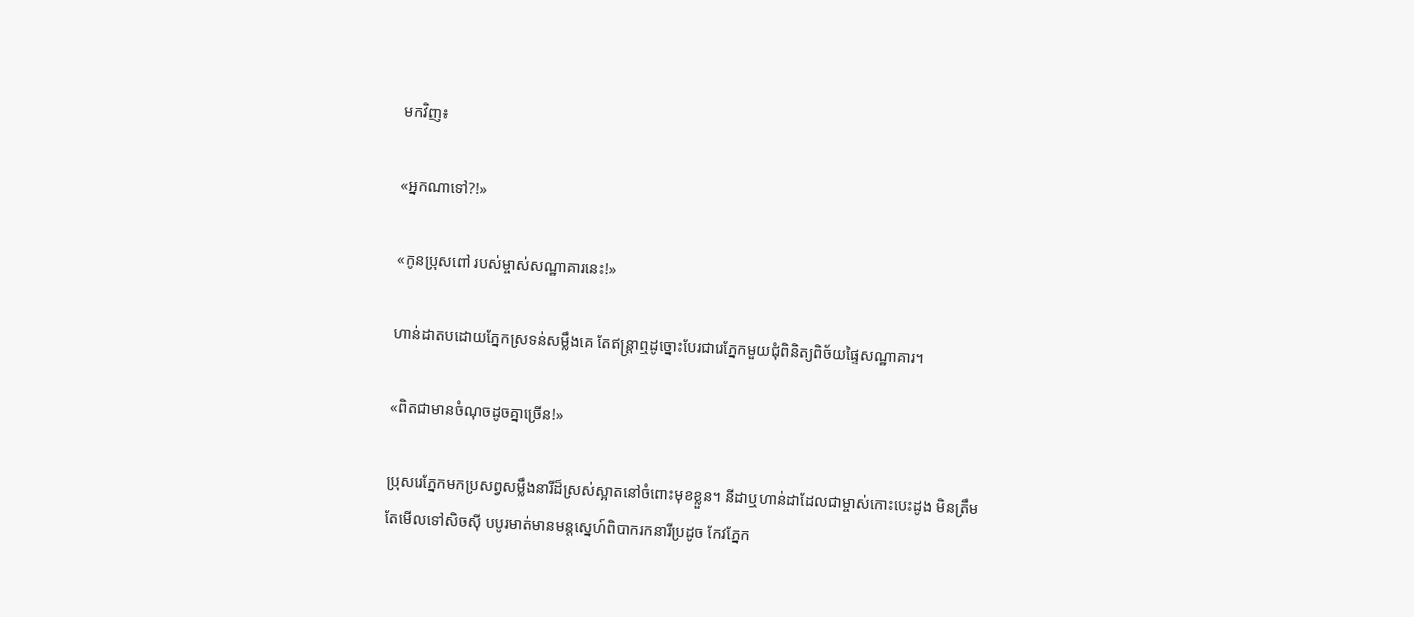មកវិញ៖

«អ្នកណាទៅ?!»

«កូនប្រុសពៅ របស់ម្ចាស់សណ្ឋាគារនេះ!»

ហាន់ដាតបដោយភ្នែកស្រទន់សម្លឹងគេ តែឥន្ត្រាឮដូច្នោះបែរជារេភ្នែកមួយជុំពិនិត្យពិច័យផ្ទៃសណ្ឋាគារ។

«ពិតជាមានចំណុចដូចគ្នាច្រើន!»

ប្រុសរេភ្នែកមកប្រសព្វសម្លឹងនារីដ៏ស្រស់ស្អាតនៅចំពោះមុខខ្លួន។ នីដាឬហាន់ដាដែលជាម្ចាស់កោះបេះដូង មិនត្រឹមតែមើលទៅសិចស៊ី បបូរមាត់មានមន្តស្នេហ៍ពិបាករកនារីប្រដូច កែវភ្នែក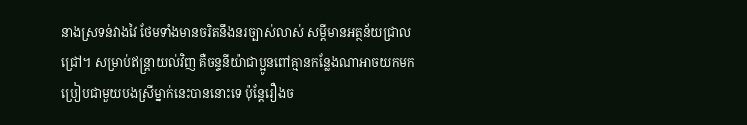នាងស្រទន់វាងវៃ ថែមទាំងមានចរិតនឹងនរច្បាស់លាស់ សម្តីមានអត្ថន័យជ្រាលជ្រៅ។ សម្រាប់ឥន្ត្រាយល់វិញ គឺចន្ទនីយ៉ាជាប្អូនពៅគ្មានកន្លែងណាអាចយកមកប្រៀបជាមួយបងស្រីម្នាក់នេះបាននោះទេ ប៉ុន្តែរឿងច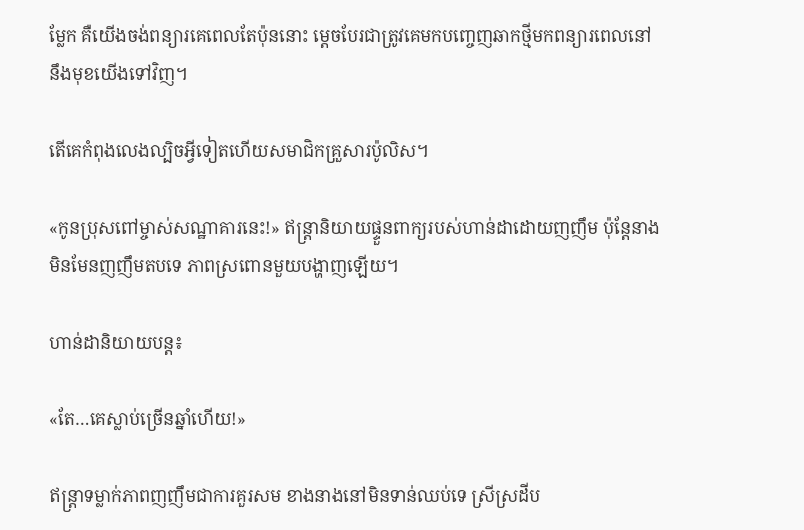ម្លែក គឺយើងចង់ពន្យារគេពេលតែប៉ុននោះ ម្តេចបែរជាត្រូវគេមកបញ្ចេញឆាកថ្មីមកពន្យារពេលនៅនឹងមុខយើងទៅវិញ។

តើគេកំពុងលេងល្បិចអ្វីទៀតហើយសមាជិកគ្រួសារប៉ូលិស។

«កូនប្រុសពៅម្ចាស់សណ្ឋាគារនេះ!» ឥន្ត្រានិយាយផ្ទួនពាក្យរបស់ហាន់ដាដោយញញឹម ប៉ុន្តែនាងមិនមែនញញឹមតបទេ ភាពស្រពោនមួយបង្ហាញឡើយ។

ហាន់ដានិយាយបន្ត៖

«តែ…គេស្លាប់ច្រើនឆ្នាំហើយ!»

ឥន្ត្រាទម្លាក់ភាពញញឹមជាការគួរសម ខាងនាងនៅមិនទាន់ឈប់ទេ ស្រីស្រដីប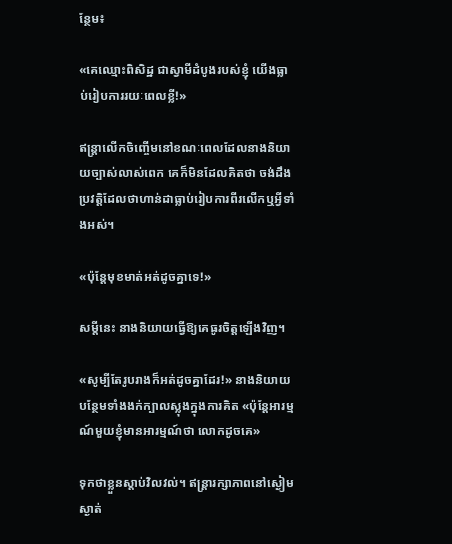ន្ថែម៖

«គេឈ្មោះពិសិដ្ឋ ជាស្វាមីដំបូងរបស់ខ្ញុំ យើងធ្លាប់រៀបការរយៈពេលខ្លី!»

ឥន្ត្រាលើកចិញ្ចើមនៅខណៈពេលដែលនាងនិយាយច្បាស់លាស់ពេក គេក៏មិនដែលគិតថា ចង់ដឹងប្រវត្តិដែលថាហាន់ដាធ្លាប់រៀបការពីរលើកឬអ្វីទាំងអស់។

«ប៉ុន្តែមុខមាត់អត់ដូចគ្នាទេ!»

សម្តីនេះ នាងនិយាយធ្វើឱ្យគេធូរចិត្តឡើងវិញ។

«សូម្បីតែរូបរាងក៏អត់ដូចគ្នាដែរ!» នាងនិយាយបន្ថែមទាំងងក់ក្បាលស្លុងក្នុងការគិត «ប៉ុន្តែអារម្មណ៍មួយខ្ញុំមានអារម្មណ៍ថា លោកដូចគេ»

ទុកថាខ្លួនស្តាប់វិលវល់។ ឥន្ត្រារក្សាភាពនៅស្ងៀមស្ងាត់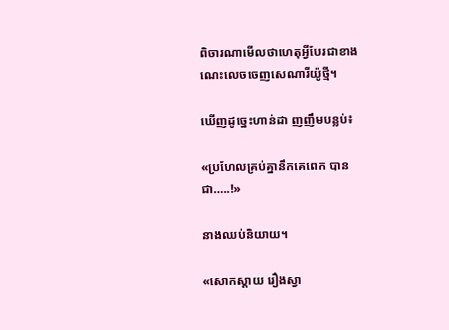ពិចារណាមើលថាហេតុអ្វីបែរជាខាងណេះលេចចេញសេណារីយ៉ូថ្មី។

ឃើញដូច្នេះហាន់ដា ញញឹមបន្លប់៖

«ប្រហែលគ្រប់គ្នានឹកគេពេក បានជា…..!»

នាងឈប់និយាយ។

«សោកស្ដាយ រឿងស្វា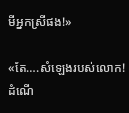មីអ្នកស្រីផង!»

«តែ….សំឡេងរបស់លោក! ដំណើ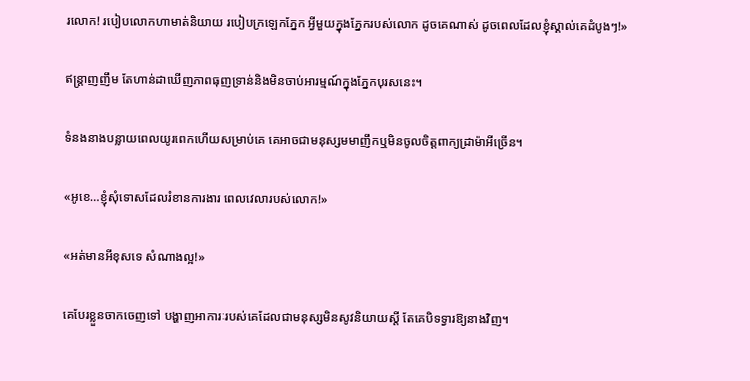រលោក! របៀបលោកហាមាត់និយាយ របៀបក្រឡេកភ្នែក អ្វីមួយក្នុងភ្នែករបស់លោក ដូចគេណាស់ ដូចពេលដែលខ្ញុំស្គាល់គេដំបូងៗ!»

ឥន្ត្រាញញឹម តែហាន់ដាឃើញភាពធុញទ្រាន់និងមិនចាប់អារម្មណ៍ក្នុងភ្នែកបុរសនេះ។

ទំនងនាងបន្លាយពេលយូរពេកហើយសម្រាប់គេ គេអាចជាមនុស្សមមាញឹកឬមិនចូលចិត្តពាក្យដ្រាម៉ាអីច្រើន។

«អូខេ…ខ្ញុំសុំទោសដែលរំខានការងារ ពេលវេលារបស់លោក!»

«អត់មានអីខុសទេ សំណាងល្អ!»

គេបែរខ្លួនចាកចេញទៅ បង្ហាញអាការៈរបស់គេដែលជាមនុស្សមិនសូវនិយាយស្ដី តែគេបិទទ្វារឱ្យនាងវិញ។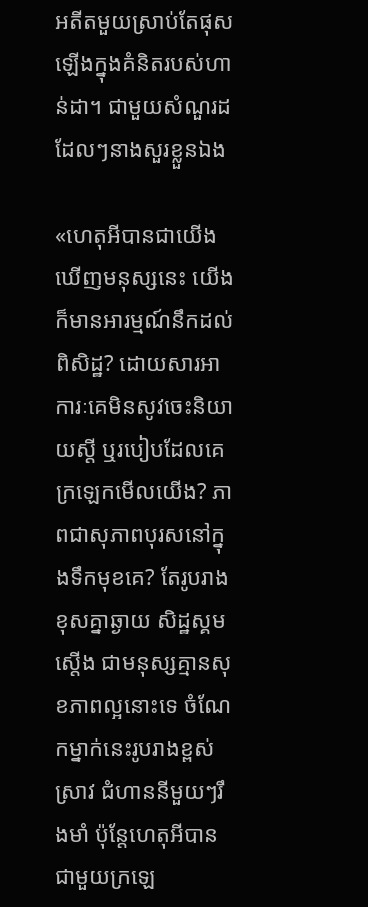អតីតមួយស្រាប់តែផុសឡើងក្នុងគំនិតរបស់ហាន់ដា។ ជាមួយសំណួរដដែលៗនាងសួរខ្លួនឯង

«ហេតុអីបានជាយើងឃើញមនុស្សនេះ យើងក៏មានអារម្មណ៍នឹកដល់ពិសិដ្ឋ? ដោយសារអាការៈគេមិនសូវចេះនិយាយស្តី ឬរបៀបដែលគេក្រឡេកមើលយើង? ភាពជាសុភាពបុរសនៅក្នុងទឹកមុខគេ? តែរូបរាងខុសគ្នាឆ្ងាយ សិដ្ឋស្គមស្តើង ជាមនុស្សគ្មានសុខភាពល្អនោះទេ ចំណែកម្នាក់នេះរូបរាងខ្ពស់ស្រាវ ជំហាននីមួយៗរឹងមាំ ប៉ុន្តែហេតុអីបានជាមួយក្រឡេ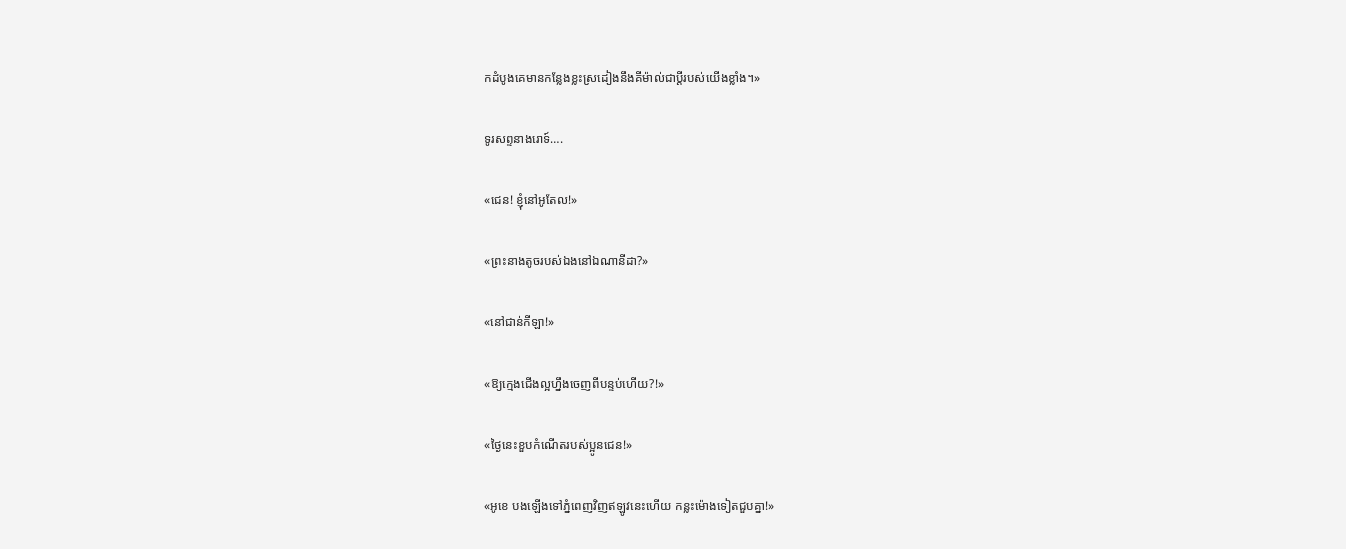កដំបូងគេមានកន្លែងខ្លះស្រដៀងនឹងគីម៉ាល់ជាប្តីរបស់យើងខ្លាំង។»

ទូរសព្ទនាងរោទ៍….

«ជេន! ខ្ញុំនៅអូតែល!»

«ព្រះនាងតូចរបស់ឯងនៅឯណានីដា?»

«នៅជាន់កីឡា!»

«ឱ្យក្មេងជើងល្អហ្នឹងចេញពីបន្ទប់ហើយ?!»

«ថ្ងៃនេះខួបកំណើតរបស់ប្អូនជេន!»

«អូខេ បងឡើងទៅភ្នំពេញវិញឥឡូវនេះហើយ កន្លះម៉ោងទៀតជួបគ្នា!»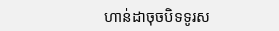ហាន់ដាចុចបិទទូរស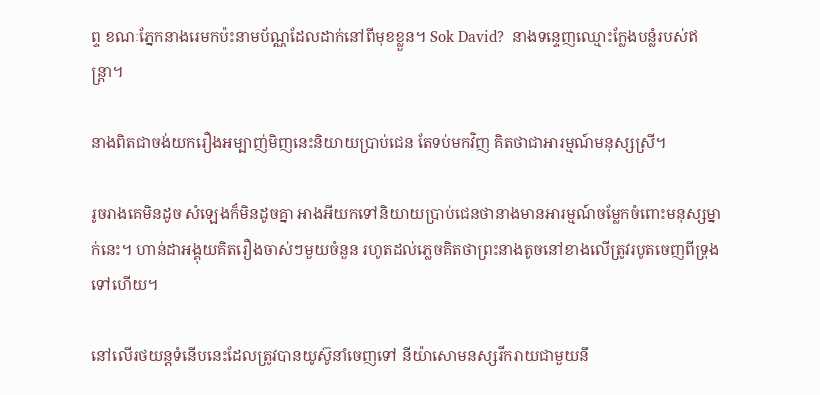ព្ទ ខណៈភ្នែកនាងរេមកប៉ះនាមប័ណ្ណដែលដាក់នៅពីមុខខ្លួន។ Sok David?  នាងទន្ទេញឈ្មោះក្លែងបន្លំរបស់ឥន្ត្រា។

នាងពិតជាចង់យករឿងអម្បាញ់មិញនេះនិយាយប្រាប់ជេន តែទប់មកវិញ គិតថាជាអារម្មណ៍មនុស្សស្រី។

រូចរាងគេមិនដូច សំឡេងក៏មិនដូចគ្នា អាងអីយកទៅនិយាយប្រាប់ជេនថានាងមានអារម្មណ៍ចម្លែកចំពោះមនុស្សម្នាក់នេះ។ ហាន់ដាអង្គុយគិតរឿងចាស់ៗមួយចំនួន រហូតដល់ភ្លេចគិតថាព្រះនាងតូចនៅខាងលើត្រូវរបូតចេញពីទ្រុងទៅហើយ។

នៅលើរថយន្តទំនើបនេះដែលត្រូវបានយូស៊ូនាំចេញទៅ នីយ៉ាសោមនស្សរីករាយជាមួយនឹ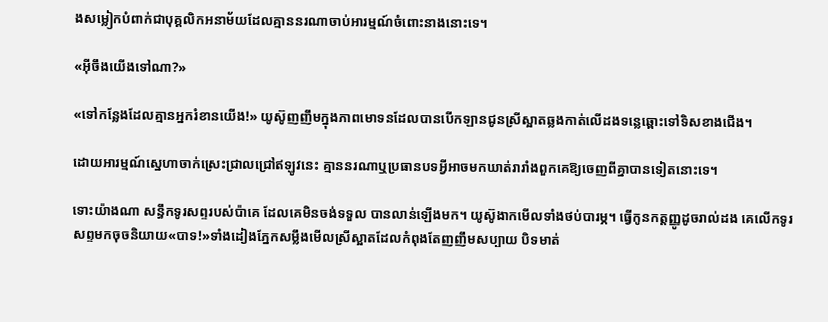ងសម្លៀកបំពាក់ជាបុគ្គលិកអនាម័យដែលគ្មាននរណាចាប់អារម្មណ៍ចំពោះនាងនោះទេ។

«អ៊ីចឹងយើងទៅណា?»

«ទៅកន្លែងដែលគ្មានអ្នករំខានយើង!» យូស៊ូញញឹមក្នុងភាពមោទនដែលបានបើកឡានជូនស្រីស្អាតឆ្លងកាត់លើដងទន្លេឆ្ពោះទៅទិសខាងជើង។

ដោយអារម្មណ៍ស្នេហាចាក់ស្រេះជ្រាលជ្រៅឥឡូវនេះ គ្មាននរណាឬប្រធានបទអ្វីអាចមកឃាត់រារាំងពួកគេឱ្យចេញពីគ្នាបានទៀតនោះទេ។

ទោះយ៉ាងណា សន្ធឹកទូរសព្ទរបស់ប៉ាគេ ដែលគេមិនចង់ទទួល បានលាន់ឡើងមក។ យូស៊ូងាកមើលទាំងថប់បារម្ភ។ ធ្វើកូនកត្តញ្ញូដូចរាល់ដង គេលើកទូរសព្ទមកចុចនិយាយ«បាទ!»ទាំងដៀងភ្នែកសម្លឹងមើលស្រីស្អាតដែលកំពុងតែញញឹមសប្បាយ បិទមាត់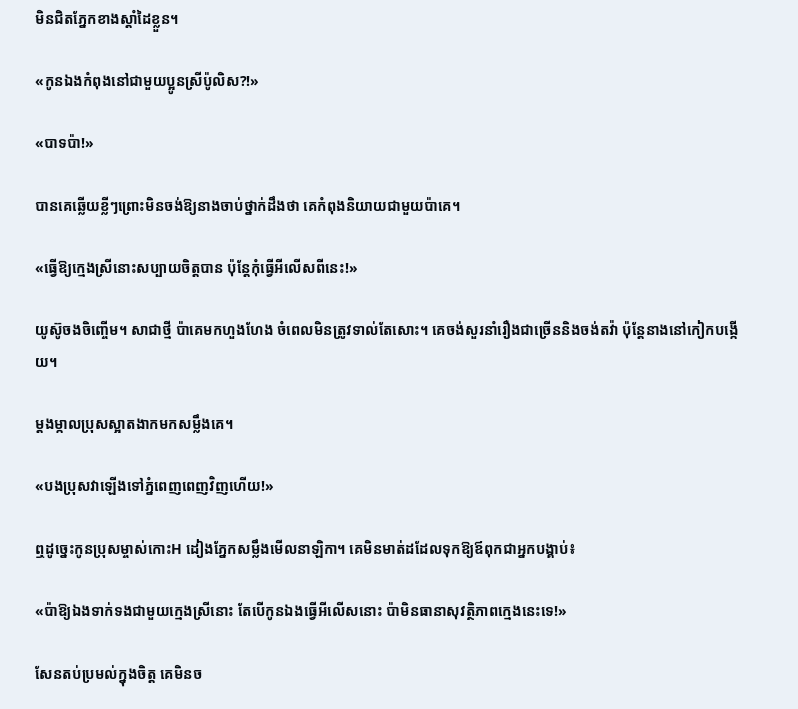មិនជិតភ្នែកខាងស្ដាំដៃខ្លួន។

«កូនឯងកំពុងនៅជាមួយប្អូនស្រីប៉ូលិស?!»

«បាទប៉ា!»

បានគេឆ្លើយខ្លីៗព្រោះមិនចង់ឱ្យនាងចាប់ថ្នាក់ដឹងថា គេកំពុងនិយាយជាមួយប៉ាគេ។

«ធ្វើឱ្យក្មេងស្រីនោះសប្បាយចិត្តបាន ប៉ុន្តែកុំធ្វើអីលើសពីនេះ!»

យូស៊ូចងចិញ្ចើម។ សាជាថ្មី ប៉ាគេមកហួងហែង ចំពេលមិនត្រូវទាល់តែសោះ។ គេចង់សួរនាំរឿងជាច្រើននិងចង់តវ៉ា ប៉ុន្តែនាងនៅកៀកបង្កើយ។

ម្តងម្កាលប្រុសស្អាតងាកមកសម្លឹងគេ។

«បងប្រុសវាឡើងទៅភ្នំពេញពេញវិញហើយ!»

ឮដូច្នេះកូនប្រុសម្ចាស់កោះH ដៀងភ្នែកសម្លឹងមើលនាឡិកា។ គេមិនមាត់ដដែលទុកឱ្យឪពុកជាអ្នកបង្គាប់៖

«ប៉ាឱ្យឯងទាក់ទងជាមួយក្មេងស្រីនោះ តែបើកូនឯងធ្វើអីលើសនោះ ប៉ាមិនធានាសុវត្ថិភាពក្មេងនេះទេ!»

សែនតប់ប្រមល់ក្នុងចិត្ត គេមិនច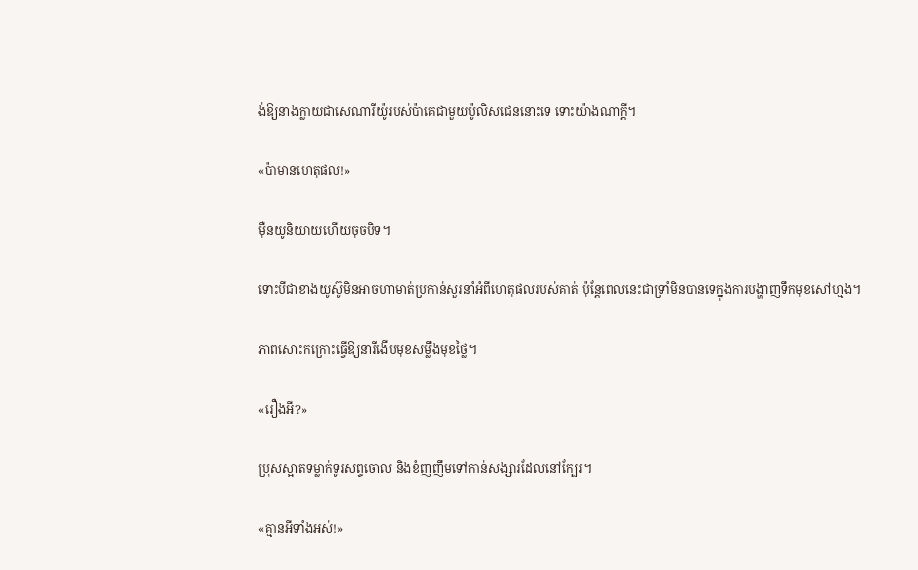ង់ឱ្យនាងក្លាយជាសេណារីយ៉ូរបស់ប៉ាគេជាមួយប៉ូលិសជេននោះទេ ទោះយ៉ាងណាក្តី។

«ប៉ាមានហេតុផល!»

ម៉ឺនយូនិយាយហើយចុចបិទ។

ទោះបីជាខាងយូស៊ូមិនអាចហាមាត់ប្រកាន់សួរនាំអំពីហេតុផលរបស់គាត់ ប៉ុន្តែពេលនេះជាទ្រាំមិនបានទេក្នុងការបង្ហាញទឹកមុខសៅហ្មង។

ភាពសោះកក្រោះធ្វើឱ្យនារីងើបមុខសម្លឹងមុខថ្លៃ។

«រឿងអី?»

ប្រុសស្អាតទម្លាក់ទូរសព្ទចោល និងខំញញឹមទៅកាន់សង្សារដែលនៅក្បែរ។

«គ្មានអីទាំងអស់!»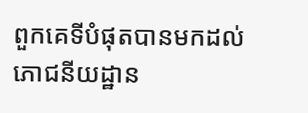ពួកគេទីបំផុតបានមកដល់ភោជនីយដ្ឋាន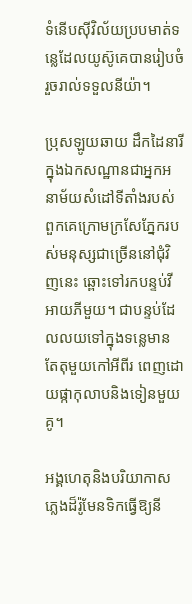ទំនើបស៊ីវិល័យប្របមាត់ទន្លេដែលយូស៊ូគេបានរៀបចំរួចរាល់ទទួលនីយ៉ា។

ប្រុសឡូយឆាយ ដឹកដៃនារីក្នុងឯកសណ្ឋានជាអ្នកអនាម័យសំដៅទីតាំងរបស់ពួកគេក្រោមក្រសែភ្នែករបស់មនុស្សជាច្រើននៅជុំវិញនេះ ឆ្ពោះទៅរកបន្ទប់វីអាយភីមួយ។ ជាបន្ទប់ដែលលយទៅក្នុងទន្លេមានតែតុមួយកៅអីពីរ ពេញដោយផ្កាកុលាបនិងទៀនមួយគូ។

អង្គហេតុនិងបរិយាកាសភ្លេងដ៏រ៉ូមែនទិកធ្វើឱ្យនី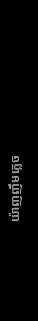យ៉ាញញឹមភ្លេច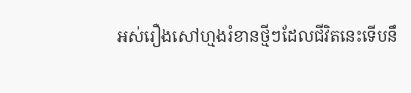អស់រឿងសៅហ្មងរំខានថ្មីៗដែលជីវិតនេះទើបនឹ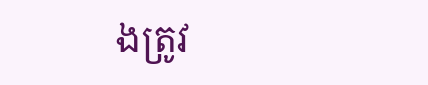ងត្រូវ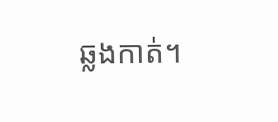ឆ្លងកាត់។